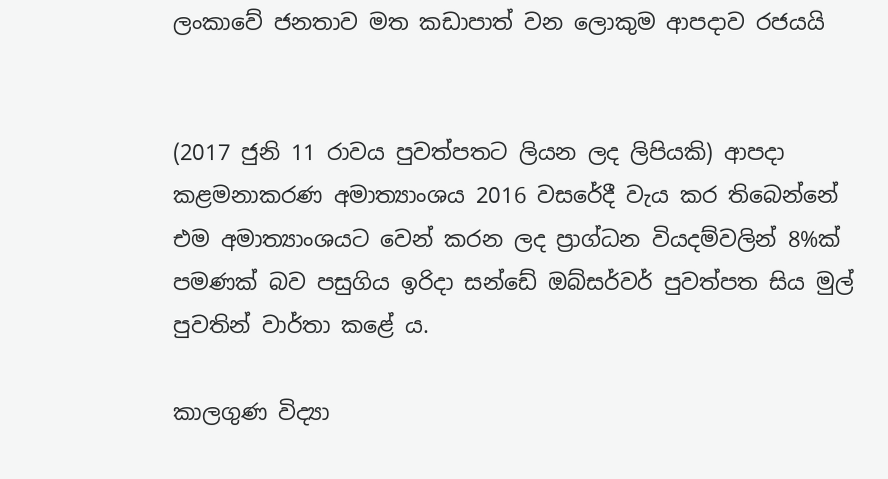ලංකාවේ ජනතාව මත කඩාපාත් වන ලොකුම ආපදාව රජයයි


(2017 ජුනි 11 රාවය පුවත්පතට ලියන ලද ලිපියකි) ආපදා කළමනාකරණ අමාත්‍යාංශය 2016 වසරේදී වැය කර තිබෙන්නේ එම අමාත්‍යාංශයට වෙන් කරන ලද ප්‍රාග්ධන වියදම්වලින් 8%ක් පමණක් බව පසුගිය ඉරිදා සන්ඩේ ඔබ්සර්වර් පුවත්පත සිය මුල් පුවතින් වාර්තා කළේ ය.

කාලගුණ විද්‍යා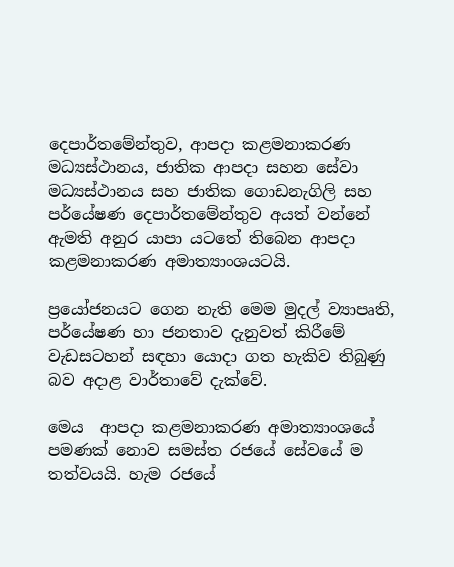දෙපාර්තමේන්තුව, ආපදා කළමනාකරණ මධ්‍යස්ථානය, ජාතික ආපදා සහන සේවා මධ්‍යස්ථානය සහ ජාතික ගොඩනැගිලි සහ පර්යේෂණ දෙපාර්තමේන්තුව අයත් වන්නේ ඇමති අනුර යාපා යටතේ තිබෙන ආපදා කළමනාකරණ අමාත්‍යාංශයටයි.

ප්‍රයෝජනයට ගෙන නැති මෙම මුදල් ව්‍යාපෘති, පර්යේෂණ හා ජනතාව දැනුවත් කිරීමේ වැඩසටහන් සඳහා යොදා ගත හැකිව තිබුණු බව අදාළ වාර්තාවේ දැක්වේ.

මෙය  ආපදා කළමනාකරණ අමාත්‍යාංශයේ පමණක් නොව සමස්ත රජයේ සේවයේ ම තත්වයයි. හැම රජයේ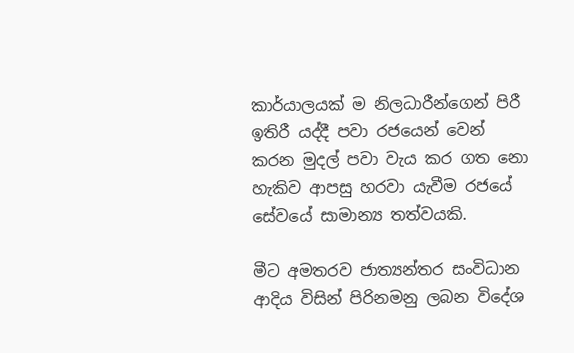කාර්යාලයක් ම නිලධාරීන්ගෙන් පිරී ඉතිරී යද්දී පවා රජයෙන් වෙන් කරන මුදල් පවා වැය කර ගත නො හැකිව ආපසු හරවා යැවීම රජයේ සේවයේ සාමාන්‍ය තත්වයකි.

මීට අමතරව ජාත්‍යන්තර සංවිධාන ආදිය විසින් පිරිනමනු ලබන විදේශ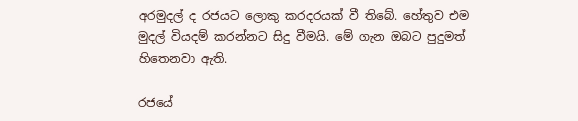අරමුදල් ද රජයට ලොකු කරදරයක් වී තිබේ. හේතුව එම මුදල් වියදම් කරන්නට සිදු වීමයි. මේ ගැන ඔබට පුදුමත් හිතෙනවා ඇති.

රජයේ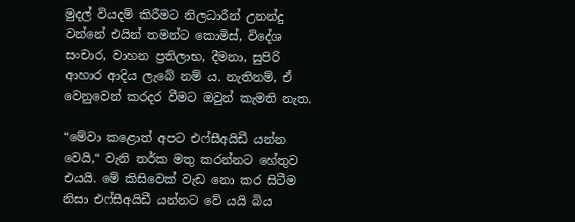මුදල් වියදම් කිරීමට නිලධාරීන් උනන්දු වන්නේ එයින් තමන්ට කොමිස්, විදේශ සංචාර, වාහන ප්‍ර‍තිලාභ, දීමනා, සුපිරි ආහාර ආදිය ලැබේ නම් ය. නැතිනම්, ඒ වෙනුවෙන් කරදර වීමට ඔවුන් කැමති නැත.

“මේවා කළොත් අපට එෆ්සීඅයිඩී යන්න වෙයි,“ වැනි තර්ක මතු කරන්නට හේතුව එයයි. මේ කිසිවෙක් වැඩ නො කර සිටීම නිසා එෆ්සීඅයිඩී යන්නට වේ යයි බිය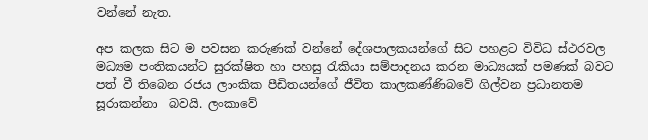වන්නේ නැත.

අප කලක සිට ම පවසන කරුණක් වන්නේ දේශපාලකයන්ගේ සිට පහළට විවිධ ස්ථරවල මධ්‍යම පංතිකයන්ට සුරක්ෂිත හා පහසු රැකියා සම්පාදනය කරන මාධ්‍යයක් පමණක් බවට පත් වී තිබෙන රජය ලාංකික පීඩිතයන්ගේ ජීවිත කාලකණ්ණිබවේ ගිල්වන ප්‍ර‍ධානතම සූරාකන්නා  බවයි. ලංකාවේ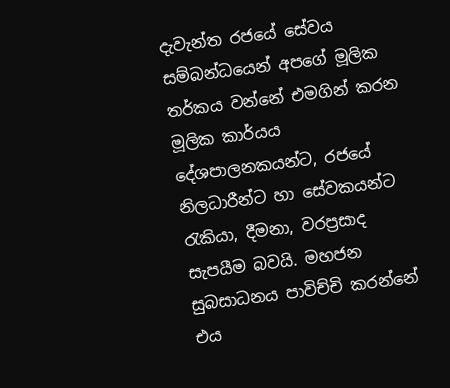දැවැන්ත රජයේ සේවය සම්බන්ධයෙන් අපගේ මූලික තර්කය වන්නේ එමගින් කරන මූලික කාර්යය දේශපාලනකයන්ට, රජයේ නිලධාරීන්ට හා සේවකයන්ට රැකියා, දීමනා, වරප්‍ර‍සාද සැපයීම බවයි. මහජන සුබසාධනය පාවිච්චි කරන්නේ එය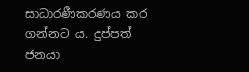සාධාරණීකරණය කර ගන්නට ය. දුප්පත් ජනයා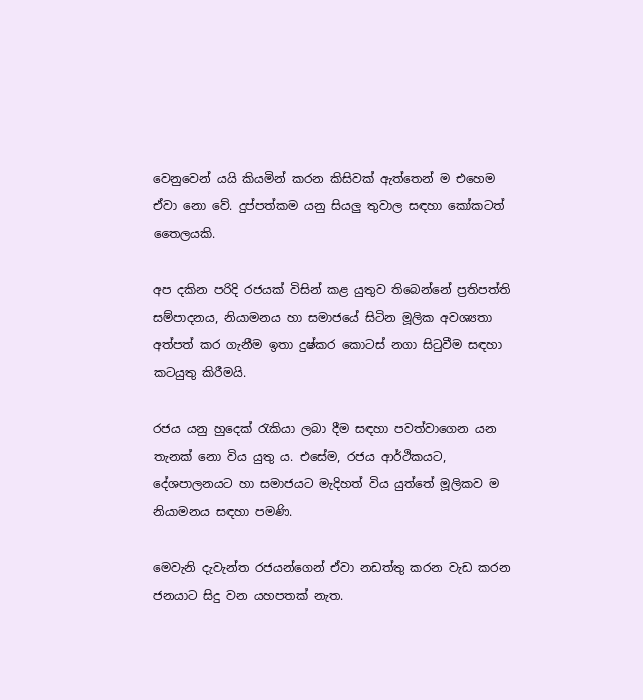වෙනුවෙන් යයි කියමින් කරන කිසිවක් ඇත්තෙන් ම එහෙම ඒවා නො වේ. දුප්පත්කම යනු සියලු තුවාල සඳහා කෝකටත් තෛලයකි.

අප දකින පරිදි රජයක් විසින් කළ යුතුව තිබෙන්නේ ප්‍ර‍තිපත්ති සම්පාදනය, නියාමනය හා සමාජයේ සිටින මූලික අවශ්‍යතා අත්පත් කර ගැනීම ඉතා දුෂ්කර කොටස් නගා සිටුවීම සඳහා කටයුතු කිරීමයි.

රජය යනු හුදෙක් රැකියා ලබා දීම සඳහා පවත්වාගෙන යන තැනක් නො විය යුතු ය. එසේම, රජය ආර්ථිකයට, දේශපාලනයට හා සමාජයට මැදිහත් විය යුත්තේ මූලිකව ම නියාමනය සඳහා පමණි.

මෙවැනි දැවැන්ත රජයන්ගෙන් ඒවා නඩත්තු කරන වැඩ කරන ජනයාට සිදු වන යහපතක් නැත.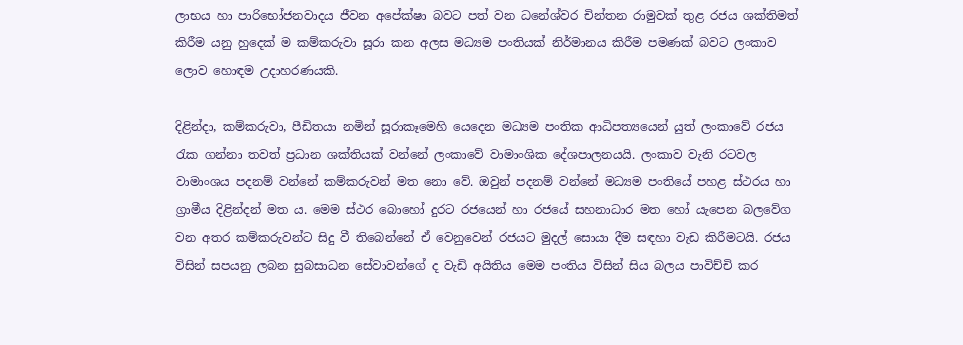ලාභය හා පාරිභෝජනවාදය ජීවන අපේක්ෂා බවට පත් වන ධනේශ්වර චින්තන රාමුවක් තුළ රජය ශක්තිමත් කිරීම යනු හුදෙක් ම කම්කරුවා සූරා කන අලස මධ්‍යම පංතියක් නිර්මානය කිරීම පමණක් බවට ලංකාව ලොව හොඳම උදාහරණයකි.

දිළින්දා, කම්කරුවා, පීඩිතයා නමින් සූරාකෑමෙහි යෙදෙන මධ්‍යම පංතික ආධිපත්‍යයෙන් යුත් ලංකාවේ රජය රැක ගන්නා තවත් ප්‍ර‍ධාන ශක්තියක් වන්නේ ලංකාවේ වාමාංශික දේශපාලනයයි. ලංකාව වැනි රටවල වාමාංශය පදනම් වන්නේ කම්කරුවන් මත නො වේ. ඔවුන් පදනම් වන්නේ මධ්‍යම පංතියේ පහළ ස්ථරය හා ග්‍රාමීය දිළින්දන් මත ය. මෙම ස්ථර බොහෝ දුරට රජයෙන් හා රජයේ සහනාධාර මත හෝ යැපෙන බලවේග වන අතර කම්කරුවන්ට සිදු වී තිබෙන්නේ ඒ වෙනුවෙන් රජයට මුදල් සොයා දීම සඳහා වැඩ කිරීමටයි. රජය විසින් සපයනු ලබන සුබසාධන සේවාවන්ගේ ද වැඩි අයිතිය මෙම පංතිය විසින් සිය බලය පාවිච්චි කර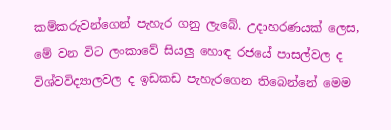කම්කරුවන්ගෙන් පැහැර ගනු ලැබේ. උදාහරණයක් ලෙස, මේ වන විට ලංකාවේ සියලු හොඳ රජයේ පාසල්වල ද විශ්වවිද්‍යාලවල ද ඉඩකඩ පැහැරගෙන තිබෙන්නේ මෙම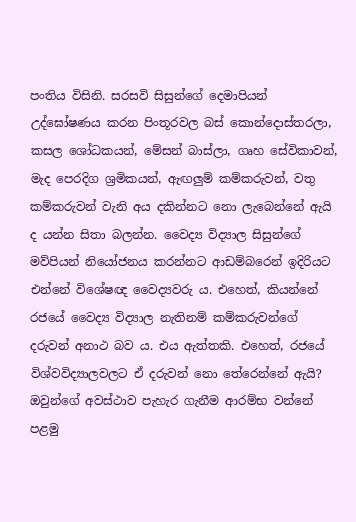පංතිය විසිනි. සරසවි සිසුන්ගේ දෙමාපියන් උද්ඝෝෂණය කරන පිංතූරවල බස් කොන්දොස්තරලා, කසල ශෝධකයන්, මේසන් බාස්ලා, ගෘහ සේවිකාවන්, මැද පෙරදිග ශ්‍ර‍මිකයන්, ඇඟලුම් කම්කරුවන්, වතු කම්කරුවන් වැනි අය දකින්නට නො ලැබෙන්නේ ඇයි ද යන්න සිතා බලන්න. වෛද්‍ය විද්‍යාල සිසුන්ගේ මව්පියන් නියෝජනය කරන්නට ආඩම්බරෙන් ඉදිරියට එන්නේ විශේෂඥ වෛද්‍යවරු ය. එහෙත්, කියන්නේ රජයේ වෛද්‍ය විද්‍යාල නැතිනම් කම්කරුවන්ගේ දරුවන් අනාථ බව ය. එය ඇත්තකි. එහෙත්, රජයේ විශ්වවිද්‍යාලවලට ඒ දරුවන් නො තේරෙන්නේ ඇයි? ඔවුන්ගේ අවස්ථාව පැහැර ගැනීම ආරම්භ වන්නේ පළමු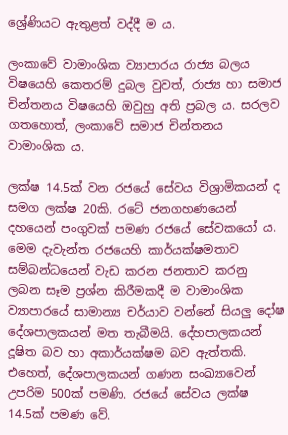ශ්‍රේණියට ඇතුළත් වද්දී ම ය.

ලංකාවේ වාමාංශික ව්‍යාපාරය රාජ්‍ය බලය විෂයෙහි කෙතරම් දුබල වුවත්, රාජ්‍ය හා සමාජ චින්තනය විෂයෙහි ඔවුහු අති ප්‍ර‍බල ය. සරලව ගතහොත්, ලංකාවේ සමාජ චින්තනය වාමාංශික ය.

ලක්ෂ 14.5ක් වන රජයේ සේවය විශ්‍රාමිකයන් ද සමග ලක්ෂ 20කි. රටේ ජනගහණයෙන් දහයෙන් පංගුවක් පමණ රජයේ සේවකයෝ ය. මෙම දැවැන්ත රජයෙහි කාර්යක්ෂමතාව සම්බන්ධයෙන් වැඩ කරන ජනතාව කරනු ලබන සෑම ප්‍රශ්න කිරීමකදී ම වාමාංශික ව්‍යාපාරයේ සාමාන්‍ය චර්යාව වන්නේ සියලු දෝෂ දේශපාලකයන් මත තැබීමයි. දේහපාලකයන් දූෂිත බව හා අකාර්යක්ෂම බව ඇත්තකි. එහෙත්, දේශපාලකයන් ගණන සංඛ්‍යාවෙන් උපරිම 500ක් පමණි. රජයේ සේවය ලක්ෂ 14.5ක් පමණ වේ.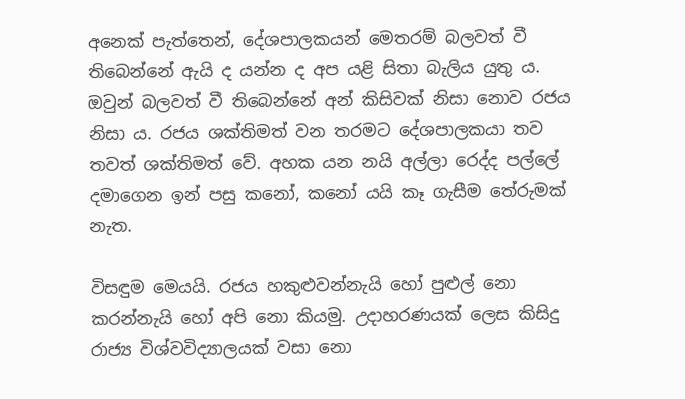අනෙක් පැත්තෙන්, දේශපාලකයන් මෙතරම් බලවත් වී තිබෙන්නේ ඇයි ද යන්න ද අප යළි සිතා බැලිය යුතු ය. ඔවුන් බලවත් වී තිබෙන්නේ අන් කිසිවක් නිසා නොව රජය නිසා ය. රජය ශක්තිමත් වන තරමට දේශපාලකයා තව තවත් ශක්තිමත් වේ. අහක යන නයි අල්ලා රෙද්ද පල්ලේ දමාගෙන ඉන් පසු කනෝ, කනෝ යයි කෑ ගැසීම තේරුමක් නැත.

විසඳුම මෙයයි. රජය හකුළුවන්නැයි හෝ පුළුල් නො කරන්නැයි හෝ අපි නො කියමු. උදාහරණයක් ලෙස කිසිදු රාජ්‍ය විශ්වවිද්‍යාලයක් වසා නො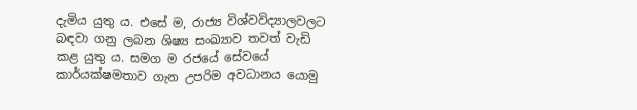දැමිය යුතු ය. එසේ ම, රාජ්‍ය විශ්වවිද්‍යාලවලට බඳවා ගනු ලබන ශිෂ්‍ය සංඛ්‍යාව තවත් වැඩි කළ යුතු ය. සමග ම රජයේ සේවයේ කාර්යක්ෂමතාව ගැන උපරිම අවධානය යොමු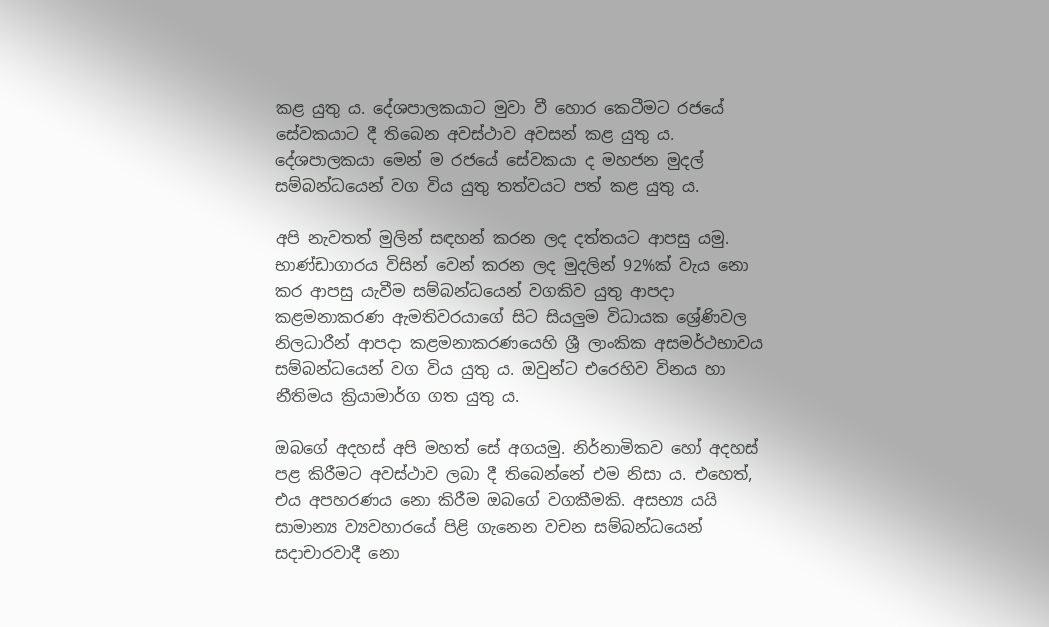කළ යුතු ය. දේශපාලකයාට මුවා වී හොර කෙටීමට රජයේ සේවකයාට දී තිබෙන අවස්ථාව අවසන් කළ යුතු ය. දේශපාලකයා මෙන් ම රජයේ සේවකයා ද මහජන මුදල් සම්බන්ධයෙන් වග විය යුතු තත්වයට පත් කළ යුතු ය.

අපි නැවතත් මුලින් සඳහන් කරන ලද දත්තයට ආපසු යමු. භාණ්ඩාගාරය විසින් වෙන් කරන ලද මුදලින් 92%ක් වැය නො කර ආපසු යැවීම සම්බන්ධයෙන් වගකිව යුතු ආපදා කළමනාකරණ ඇමතිවරයාගේ සිට සියලුම විධායක ශ්‍රේණිවල නිලධාරීන් ආපදා කළමනාකරණයෙහි ශ්‍රී ලාංකික අසමර්ථභාවය සම්බන්ධයෙන් වග විය යුතු ය. ඔවුන්ට එරෙහිව විනය හා නීතිමය ක්‍රියාමාර්ග ගත යුතු ය.

ඔබගේ අදහස් අපි මහත් සේ අගයමු. නිර්නාමිකව හෝ අදහස් පළ කිරීමට අවස්ථාව ලබා දී තිබෙන්නේ එම නිසා ය. එහෙත්, එය අපහරණය නො කිරීම ඔබ‍ගේ වගකීමකි. අසභ්‍ය යයි සාමාන්‍ය ව්‍යවහාරයේ පිළි ගැනෙන වචන සම්බන්ධයෙන් සදාචාරවාදී නො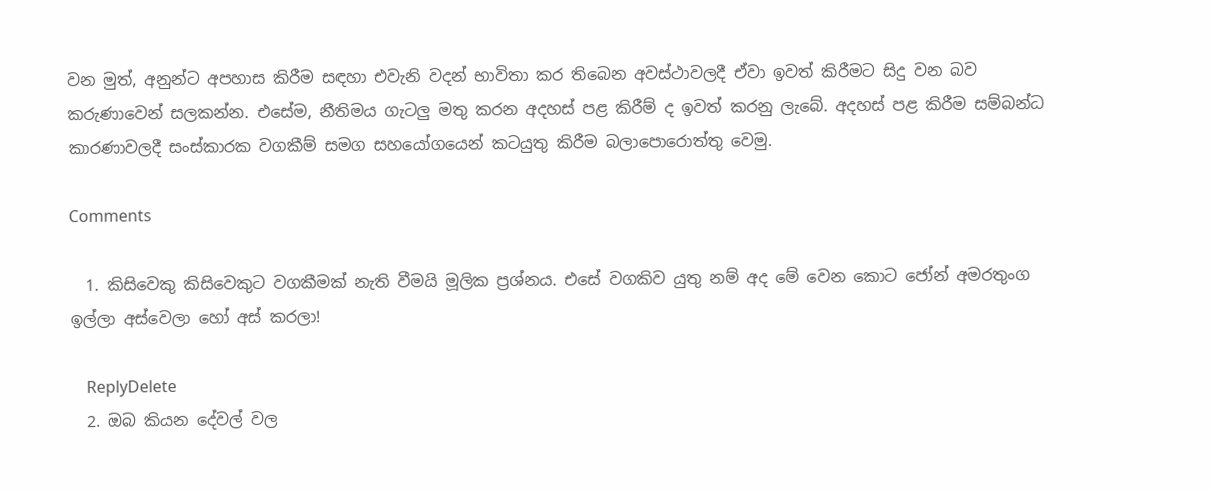වන මුත්, අනුන්ට අපහාස කිරීම සඳහා එවැනි වදන් භාවිතා කර තිබෙන අවස්ථාවලදී ඒවා ඉවත් කිරීමට සිදු වන බව කරුණාවෙන් සලකන්න. එසේම, නීතිමය ගැටලු මතු කරන අදහස් පළ කිරීම් ද ඉවත් කරනු ලැබේ. අදහස් පළ කිරීම සම්බන්ධ කාරණාවලදී සංස්කාරක වගකීම් සමග සහයෝගයෙන් කටයුතු කිරීම බලාපොරොත්තු වෙමු.

Comments

  1. කිසිවෙකු කිසිවෙකුට වගකීමක් නැති වීමයි මූලික ප්‍රශ්නය. එසේ වගකිව යුතු නම් අද මේ වෙන කොට ජෝන් අමරතුංග ඉල්ලා අස්වෙලා හෝ අස් කරලා!

    ReplyDelete
  2. ඔබ කියන දේවල් වල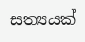සත්‍යයක්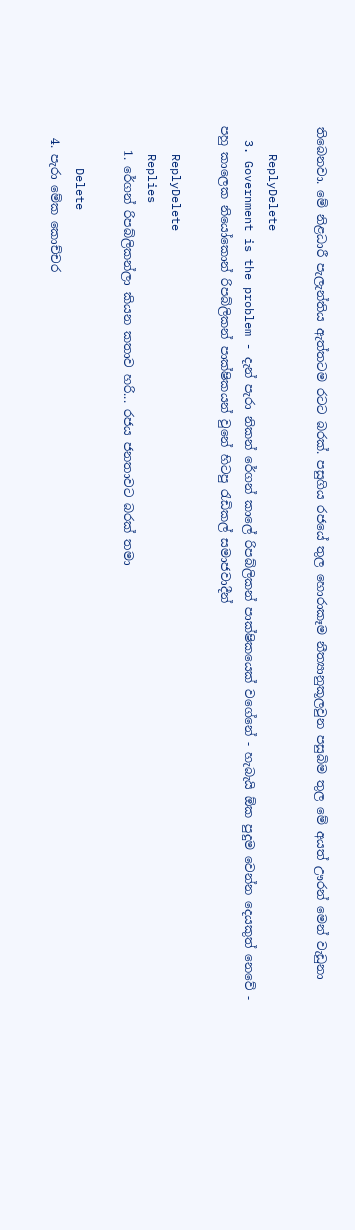තිබෙනවා. මේ නිළධාරී පැලැන්තිය ඇත්තටම රටට බරක්. පසුගිය රජයේ තුල හොරාකෑම නීත්‍යානුකූලවුන පසුබිම තුල මේ අයත් ඌරන් මෙන් වැඩුනා

    ReplyDelete
  3. Government is the problem - දැන් පැරා නිකන් රේගන් කාලේ රිපබ්ලිකන් පාක්ෂිකයෙක් වගේනේ - හැබැයි ඕක පුදුම වෙන්න දෙයකුත් නෙවේ - පහු කාලෙක නියෝකොන් රිපබ්ලිකන් පාක්ෂිකයන් වුනේ හිටපු රැඩිකල් සමාජවාදීන්

    ReplyDelete
    Replies
    1. රේගන් රිපබ්ලිකන්ලා කියන කතාව හරි... රජය ජනතාවට බරක් තමා

      Delete
  4. පැරා මේක කොච්චර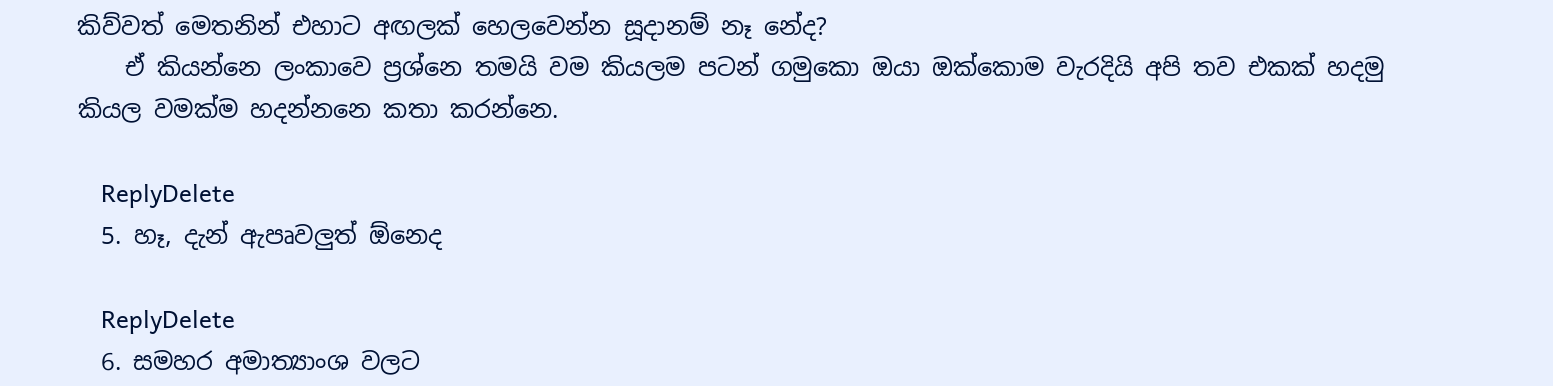කිව්වත් මෙතනින් එහාට අඟලක් හෙලවෙන්න සූදානම් නෑ නේද?
    ඒ කියන්නෙ ලංකාවෙ ප්‍රශ්නෙ තමයි වම කියලම පටන් ගමුකො ඔයා ඔක්කොම වැරදියි අපි තව එකක් හදමු කියල වමක්ම හදන්නනෙ කතා කරන්නෙ.

    ReplyDelete
  5. හෑ, දැන් ඇපෘවලුත් ඕනෙද

    ReplyDelete
  6. සමහර අමාත්‍යාංශ වලට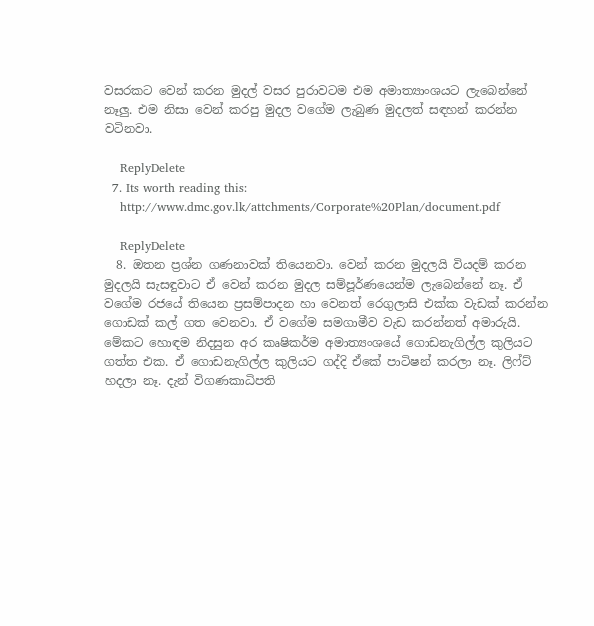වසරකට වෙන් කරන මුදල් වසර පුරාවටම එම අමාත්‍යාංශයට ලැබෙන්නේ නෑලු. එම නිසා වෙන් කරපු මුදල වගේම ලැබුණ මුදලත් සඳහන් කරන්න වටිනවා.

    ReplyDelete
  7. Its worth reading this:
    http://www.dmc.gov.lk/attchments/Corporate%20Plan/document.pdf

    ReplyDelete
  8. ඔතන ප්‍රශ්න ගණනාවක් තියෙනවා. වෙන් කරන මුදලයි වියදම් කරන මුදලයි සැසඳුවාට ඒ වෙන් කරන මුදල සම්පූර්ණයෙන්ම ලැබෙන්නේ නෑ. ඒ වගේම රජයේ තියෙන ප්‍රසම්පාදන හා වෙනත් රෙගුලාසි එක්ක වැඩක් කරන්න ගොඩක් කල් ගත වෙනවා. ඒ වගේම සමගාමීව වැඩ කරන්නත් අමාරුයි. මේකට හොඳම නිදසුන අර කෘෂිකර්ම අමාත්‍යංශයේ ගොඩනැගිල්ල කුලියට ගත්ත එක. ඒ ගොඩනැගිල්ල කුලියට ගද්දි ඒකේ පාටිෂන් කරලා නෑ. ලිෆ්ට් හදලා නෑ. දැන් විගණකාධිපති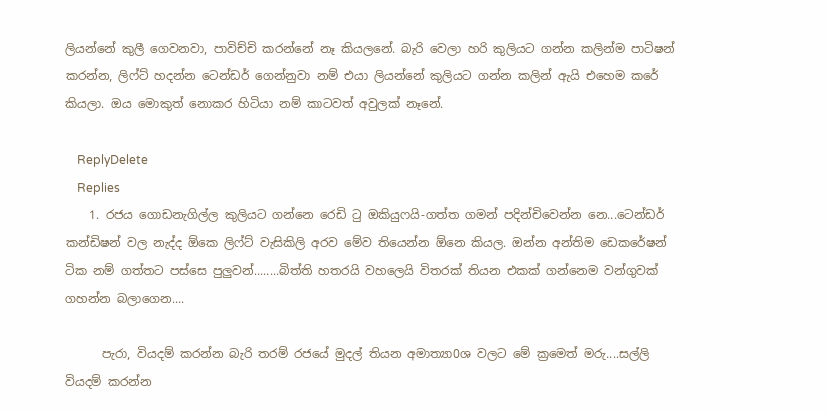ලියන්නේ කුලී ගෙවනවා, පාවිච්චි කරන්නේ නෑ කියලනේ. බැරි වෙලා හරි කුලියට ගන්න කලින්ම පාටිෂන් කරන්න, ලිෆ්ට් හදන්න ටෙන්ඩර් ගෙන්නුවා නම් එයා ලියන්නේ කුලියට ගන්න කලින් ඇයි එහෙම කරේ කියලා. ඔය මොකුත් නොකර හිටියා නම් කාටවත් අවුලක් නෑනේ.

    ReplyDelete
    Replies
    1. රජය ගොඩනැගිල්ල කුලියට ගන්නෙ රෙඩි ටු ඔකියුෆයි-ගත්ත ගමන් පදින්චිවෙන්න නෙ...ටෙන්ඩර් කන්ඩිෂන් වල නැද්ද ඕකෙ ලිෆ්ට් වැසිකිලි අරව මේව තියෙන්න ඕනෙ කියල. ඔන්න අන්තිම ඩෙකරේෂන් ටික නම් ගත්තට පස්සෙ පුලුවන්........බිත්ති හතරයි වහලෙයි විතරක් තියන එකක් ගන්නෙම වන්ගුවක් ගහන්න බලාගෙන....

      පැරා, වියදම් කරන්න බැරි තරම් රජයේ මුදල් තියන අමාත්‍යා0ශ වලට මේ ක්‍රමෙත් මරු....සල්ලි වියදම් කරන්න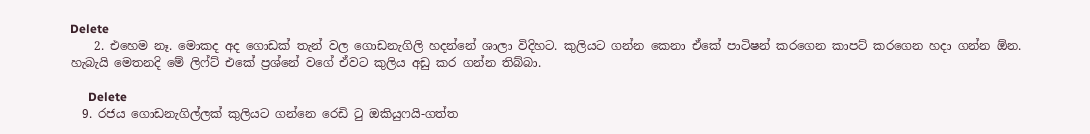Delete
    2. එහෙම නෑ. මොකද අද ගොඩක් තැන් වල ගොඩනැගිලි හදන්නේ ශාලා විදිහට. කුලියට ගන්න කෙනා ඒකේ පාටිෂන් කරගෙන කාපට් කරගෙන හදා ගන්න ඕන. හැබැයි මෙතනදි මේ ලිෆ්ට් එකේ ප්‍රශ්නේ වගේ ඒවට කුලිය අඩු කර ගන්න තිබ්බා.

      Delete
  9. රජය ගොඩනැගිල්ලක් කුලියට ගන්නෙ රෙඩි ටු ඔකියුෆයි-ගත්ත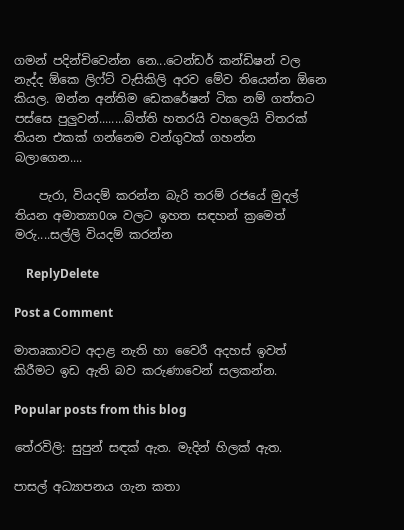ගමන් පදින්චිවෙන්න නෙ...ටෙන්ඩර් කන්ඩිෂන් වල නැද්ද ඕකෙ ලිෆ්ට් වැසිකිලි අරව මේව තියෙන්න ඕනෙ කියල. ඔන්න අන්තිම ඩෙකරේෂන් ටික නම් ගත්තට පස්සෙ පුලුවන්........බිත්ති හතරයි වහලෙයි විතරක් තියන එකක් ගන්නෙම වන්ගුවක් ගහන්න බලාගෙන....

    පැරා, වියදම් කරන්න බැරි තරම් රජයේ මුදල් තියන අමාත්‍යා0ශ වලට ඉහත සඳහන් ක්‍රමෙත් මරු....සල්ලි වියදම් කරන්න

    ReplyDelete

Post a Comment

මාතෘකාවට අදාළ නැති හා වෛරී අදහස් ඉවත් කිරීමට ඉඩ ඇති බව කරුණාවෙන් සලකන්න.

Popular posts from this blog

තේරවිලි: සුපුන් සඳක් ඇත. මැදින් හිලක් ඇත.

පාසල් අධ්‍යාපනය ගැන කතා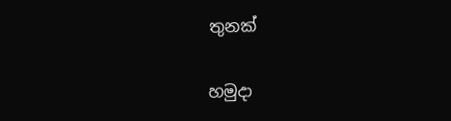තුනක්

හමුදා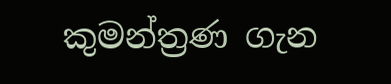කුමන්ත්‍රණ ගැන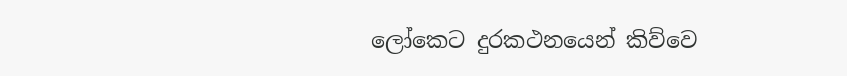ලෝකෙට දුරකථනයෙන් කිව්වෙ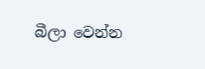බීලා වෙන්න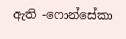ඇති -ෆොන්සේකා